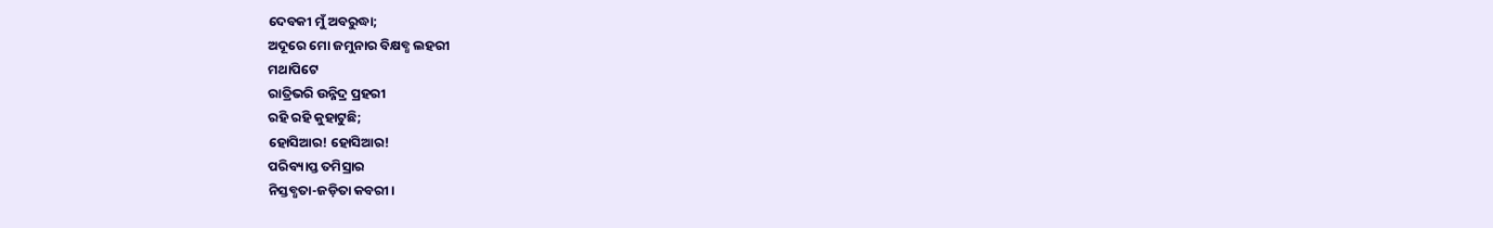ଦେବକୀ ମୁଁ ଅବରୁଦ୍ଧା;
ଅଦୂରେ ମୋ ଜମୁନାର ବିକ୍ଷବ୍ଧ ଲହରୀ
ମଥାପିଟେ
ରାତ୍ରିଭରି ଉନ୍ନିଦ୍ର ପ୍ରହରୀ
ରହି ରହି କୁହାଟୁଛି;
ହୋସିଆର! ହୋସିଆର!
ପରିବ୍ୟାପ୍ତ ତମିସ୍ରାର
ନିସ୍ତବ୍ଧତା-ଜଡ଼ିତା କବରୀ।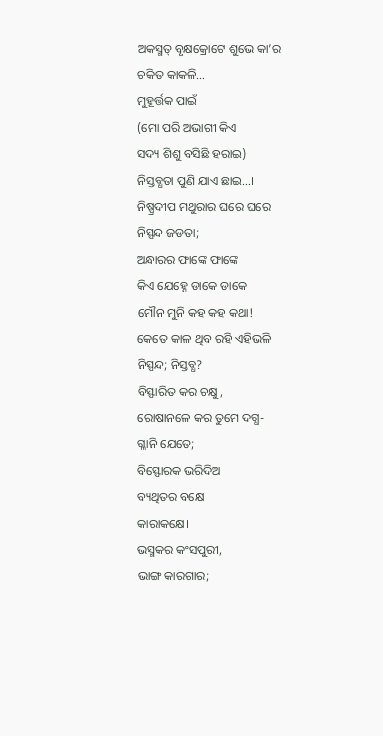ଅକସ୍ମତ୍ ବୃକ୍ଷକ୍ରୋଟେ ଶୁଭେ କା’ର
ଚକିତ କାକଳି…
ମୁହୂର୍ତ୍ତକ ପାଇଁ
(ମୋ ପରି ଅଭାଗୀ କିଏ
ସଦ୍ୟ ଶିଶୁ ବସିଛି ହରାଇ)
ନିସ୍ତବ୍ଧତା ପୁଣି ଯାଏ ଛାଇ…।
ନିଷ୍ପ୍ରଦୀପ ମଥୁରାର ଘରେ ଘରେ
ନିସ୍ପନ୍ଦ ଜଡତା;
ଅନ୍ଧାରର ଫାଙ୍କେ ଫାଙ୍କେ
କିଏ ଯେହ୍ନେ ଡାକେ ଡାକେ
ମୌନ ମୁନି କହ କହ କଥା!
କେତେ କାଳ ଥିବ ରହି ଏହିଭଳି
ନିସ୍ପନ୍ଦ; ନିସ୍ତବ୍ଧ?
ବିସ୍ଫାରିତ କର ଚକ୍ଷୁ,
ରୋଷାନଳେ କର ତୁମେ ଦଗ୍ଧ-
ଗ୍ଳାନି ଯେତେ;
ବିସ୍ଫୋରକ ଭରିଦିଅ
ବ୍ୟଥିତର ବକ୍ଷେ
କାରାକକ୍ଷେ।
ଭସ୍ମକର କଂସପୁରୀ,
ଭାଙ୍ଗ କାରଗାର;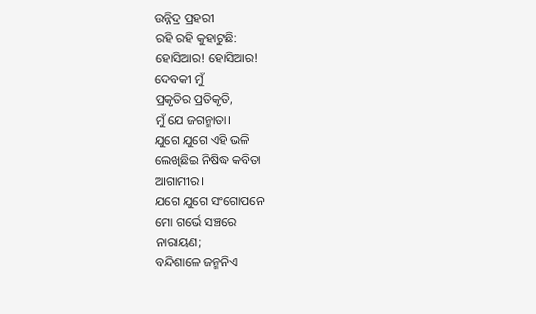ଉନ୍ନିଦ୍ର ପ୍ରହରୀ
ରହି ରହି କୁହାଟୁଛି:
ହୋସିଆର! ହୋସିଆର!
ଦେବକୀ ମୁଁ
ପ୍ରକୃତିର ପ୍ରତିକୃତି,
ମୁଁ ଯେ ଜଗନ୍ମାତା।
ଯୁଗେ ଯୁଗେ ଏହି ଭଳି
ଲେଖିଛିଇ ନିଷିଦ୍ଧ କବିତା
ଆଗାମୀର।
ଯଗେ ଯୁଗେ ସଂଗୋପନେ
ମୋ ଗର୍ଭେ ସଞ୍ଚରେ
ନାରାୟଣ;
ବନ୍ଦିଶାଳେ ଜନ୍ମନିଏ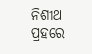ନିଶୀଥ ପ୍ରହରେ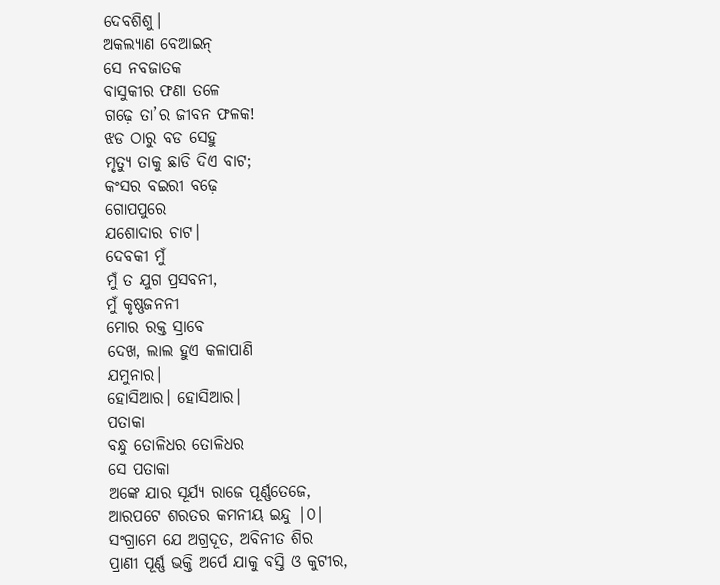ଦେବଶିଶୁ।
ଅକଲ୍ୟାଣ ବେଆଇନ୍
ସେ ନବଜାତକ
ବାସୁକୀର ଫଣା ତଳେ
ଗଢ଼େ ତା’ର ଜୀବନ ଫଳକ!
ଝଡ ଠାରୁ ବଡ ସେହୁ
ମୃତ୍ୟୁ ତାକୁ ଛାଡି ଦିଏ ବାଟ;
କଂସର ବଇରୀ ବଢ଼େ
ଗୋପପୁରେ
ଯଶୋଦାର ଚାଟ।
ଦେବକୀ ମୁଁ
ମୁଁ ତ ଯୁଗ ପ୍ରସବନୀ,
ମୁଁ କୃଷ୍ଣଜନନୀ
ମୋର ରକ୍ତ ସ୍ରାବେ
ଦେଖ, ଲାଲ ହୁଏ କଳାପାଣି
ଯମୁନାର।
ହୋସିଆର। ହୋସିଆର।
ପତାକା
ବନ୍ଧୁ ତୋଳିଧର ତୋଳିଧର
ସେ ପତାକା
ଅଙ୍କେ ଯାର ସୂର୍ଯ୍ୟ ରାଜେ ପୂର୍ଣ୍ଣତେଜେ,
ଆରପଟେ ଶରତର କମନୀୟ ଇନ୍ଦୁ |୦|
ସଂଗ୍ରାମେ ଯେ ଅଗ୍ରଦୂତ, ଅବିନୀତ ଶିର
ପ୍ରାଣୀ ପୂର୍ଣ୍ଣ ଭକ୍ତି ଅର୍ପେ ଯାକୁ ବସ୍ତି ଓ କୁଟୀର,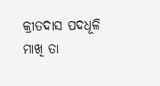କ୍ରୀତଦାସ ପଦଧୂଳି ମାଖି ତା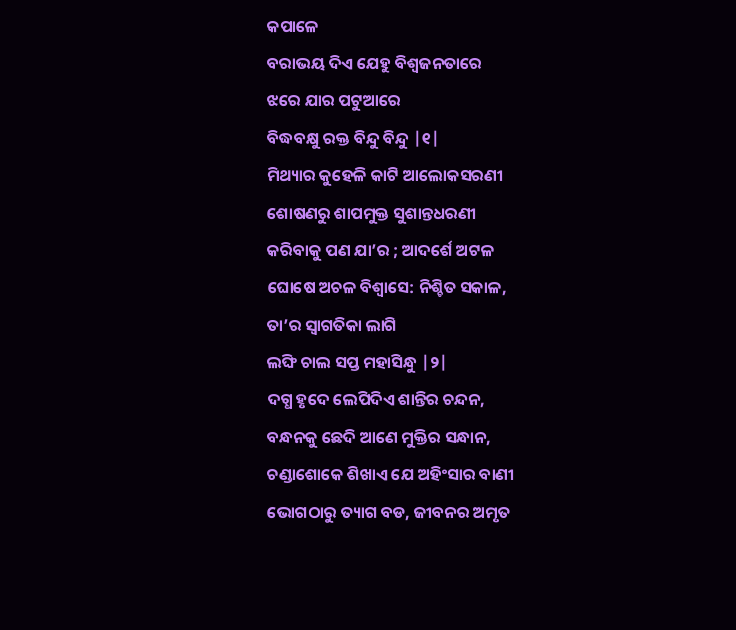କପାଳେ
ବରାଭୟ ଦିଏ ଯେହୁ ବିଶ୍ବଜନତାରେ
ଝରେ ଯାର ପଟୁଆରେ
ବିଦ୍ଧବକ୍ଷୁ ରକ୍ତ ବିନ୍ଦୁ ବିନ୍ଦୁ |୧|
ମିଥ୍ୟାର କୁହେଳି କାଟି ଆଲୋକସରଣୀ
ଶୋଷଣରୁ ଶାପମୁକ୍ତ ସୁଶାନ୍ତଧରଣୀ
କରିବାକୁ ପଣ ଯା’ର ; ଆଦର୍ଶେ ଅଟଳ
ଘୋଷେ ଅଚଳ ବିଶ୍ବାସେ: ନିଶ୍ଚିତ ସକାଳ,
ତା’ର ସ୍ବାଗତିକା ଲାଗି
ଲଙ୍ଘି ଚାଲ ସପ୍ତ ମହାସିନ୍ଧୁ |୨|
ଦଗ୍ଧ ହୃଦେ ଲେପିଦିଏ ଶାନ୍ତିର ଚନ୍ଦନ,
ବନ୍ଧନକୁ ଛେଦି ଆଣେ ମୁକ୍ତିର ସନ୍ଧାନ,
ଚଣ୍ଡାଶୋକେ ଶିଖାଏ ଯେ ଅହିଂସାର ବାଣୀ
ଭୋଗଠାରୁ ତ୍ୟାଗ ବଡ, ଜୀବନର ଅମୃତ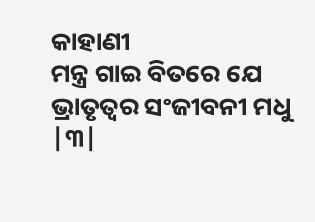କାହାଣୀ
ମନ୍ତ୍ର ଗାଇ ବିତରେ ଯେ
ଭ୍ରାତୃତ୍ବର ସଂଜୀବନୀ ମଧୁ |୩|